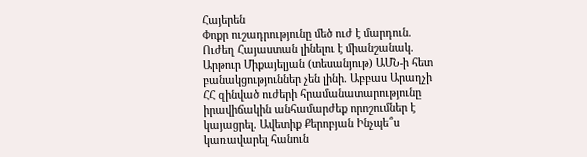Հայերեն
Փոքր ուշադրությունը մեծ ուժ է մարդուն. Ուժեղ Հայաստան լինելու է միանշանակ. Արթուր Միքայելյան (տեսանյութ) ԱՄՆ-ի հետ բանակցություններ չեն լինի. Աբբաս Արաղչի ՀՀ զինված ուժերի հրամանատարությունը իրավիճակին անհամարժեք որոշումներ է կայացրել․ Ավետիք Քերոբյան Ինչպե՞ս կառավարել հանուն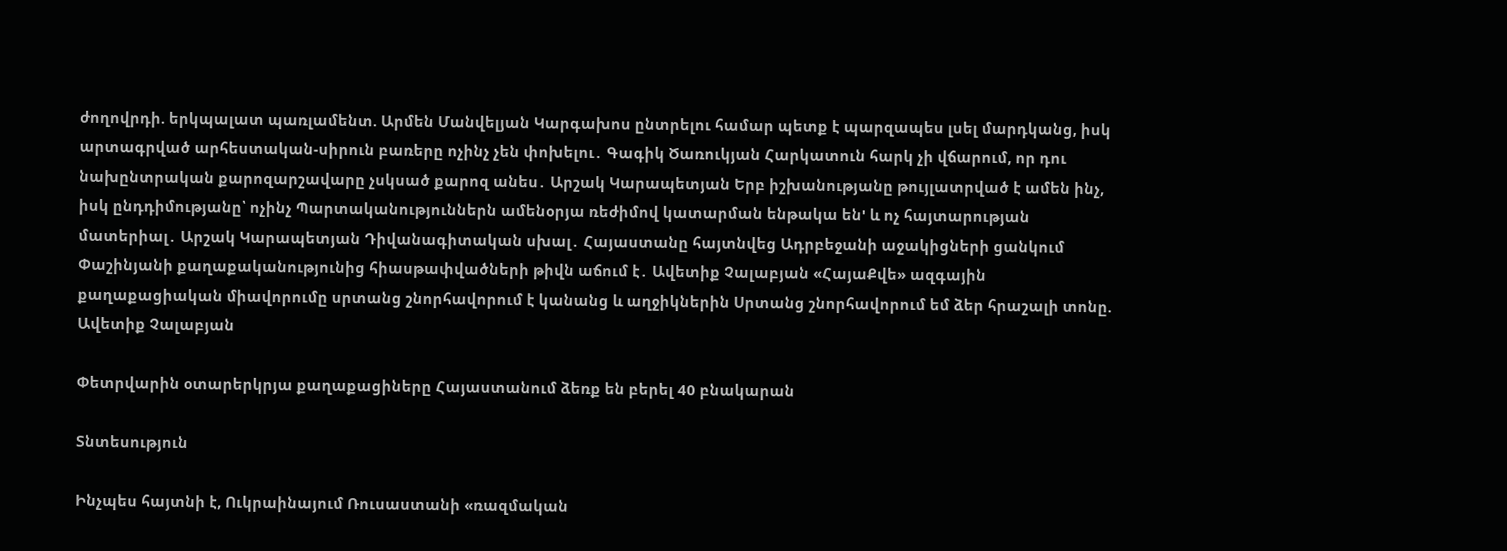ժողովրդի. երկպալատ պառլամենտ. Արմեն Մանվելյան Կարգախոս ընտրելու համար պետք է պարզապես լսել մարդկանց, իսկ արտագրված արհեստական-սիրուն բառերը ոչինչ չեն փոխելու․ Գագիկ Ծառուկյան Հարկատուն հարկ չի վճարում, որ դու նախընտրական քարոզարշավարը չսկսած քարոզ անես․ Արշակ Կարապետյան Երբ իշխանությանը թույլատրված է ամեն ինչ, իսկ ընդդիմությանը՝ ոչինչ Պարտականություններն ամենօրյա ռեժիմով կատարման ենթակա են' և ոչ հայտարության մատերիալ․ Արշակ Կարապետյան Դիվանագիտական սխալ․ Հայաստանը հայտնվեց Ադրբեջանի աջակիցների ցանկում Փաշինյանի քաղաքականությունից հիասթափվածների թիվն աճում է․ Ավետիք Չալաբյան «ՀայաՔվե» ազգային քաղաքացիական միավորումը սրտանց շնորհավորում է կանանց և աղջիկներին Սրտանց շնորհավորում եմ ձեր հրաշալի տոնը. Ավետիք Չալաբյան

Փետրվարին օտարերկրյա քաղաքացիները Հայաստանում ձեռք են բերել 40 բնակարան

Տնտեսություն

Ինչպես հայտնի է, Ուկրաինայում Ռուսաստանի «ռազմական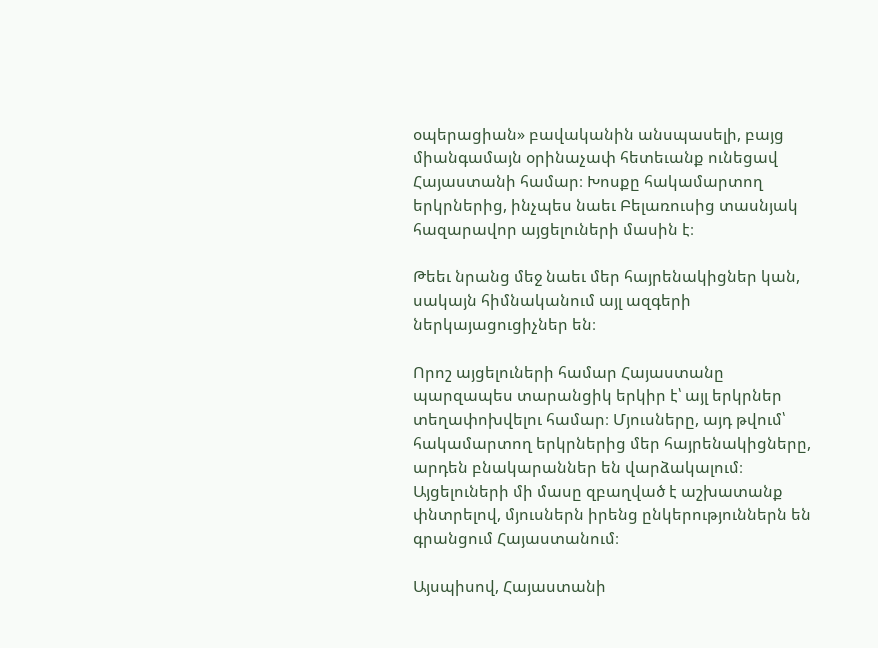օպերացիան» բավականին անսպասելի, բայց միանգամայն օրինաչափ հետեւանք ունեցավ Հայաստանի համար։ Խոսքը հակամարտող երկրներից, ինչպես նաեւ Բելառուսից տասնյակ հազարավոր այցելուների մասին է։

Թեեւ նրանց մեջ նաեւ մեր հայրենակիցներ կան, սակայն հիմնականում այլ ազգերի ներկայացուցիչներ են։

Որոշ այցելուների համար Հայաստանը պարզապես տարանցիկ երկիր է՝ այլ երկրներ տեղափոխվելու համար։ Մյուսները, այդ թվում՝ հակամարտող երկրներից մեր հայրենակիցները, արդեն բնակարաններ են վարձակալում։ Այցելուների մի մասը զբաղված է աշխատանք փնտրելով, մյուսներն իրենց ընկերություններն են գրանցում Հայաստանում։

Այսպիսով, Հայաստանի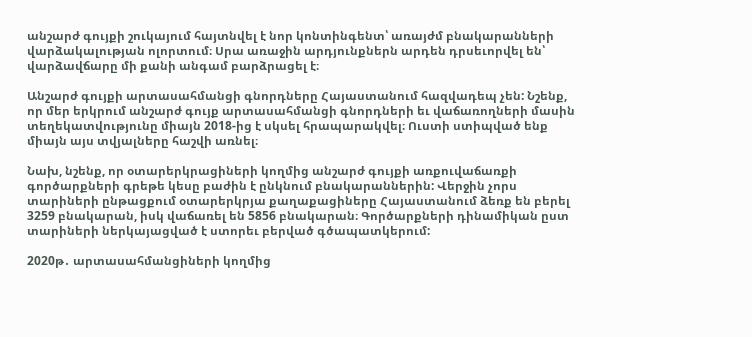անշարժ գույքի շուկայում հայտնվել է նոր կոնտինգենտ՝ առայժմ բնակարանների վարձակալության ոլորտում։ Սրա առաջին արդյունքներն արդեն դրսեւորվել են՝ վարձավճարը մի քանի անգամ բարձրացել է։

Անշարժ գույքի արտասահմանցի գնորդները Հայաստանում հազվադեպ չեն: Նշենք, որ մեր երկրում անշարժ գույք արտասահմանցի գնորդների եւ վաճառողների մասին տեղեկատվությունը միայն 2018-ից է սկսել հրապարակվել։ Ուստի ստիպված ենք միայն այս տվյալները հաշվի առնել։

Նախ, նշենք, որ օտարերկրացիների կողմից անշարժ գույքի առքուվաճառքի գործարքների գրեթե կեսը բաժին է ընկնում բնակարաններին: Վերջին չորս տարիների ընթացքում օտարերկրյա քաղաքացիները Հայաստանում ձեռք են բերել 3259 բնակարան, իսկ վաճառել են 5856 բնակարան։ Գործարքների դինամիկան ըստ տարիների ներկայացված է ստորեւ բերված գծապատկերում:

2020թ․ արտասահմանցիների կողմից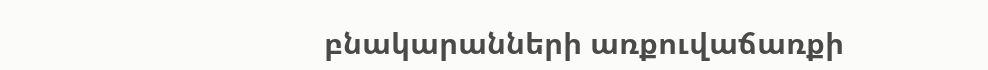բնակարանների առքուվաճառքի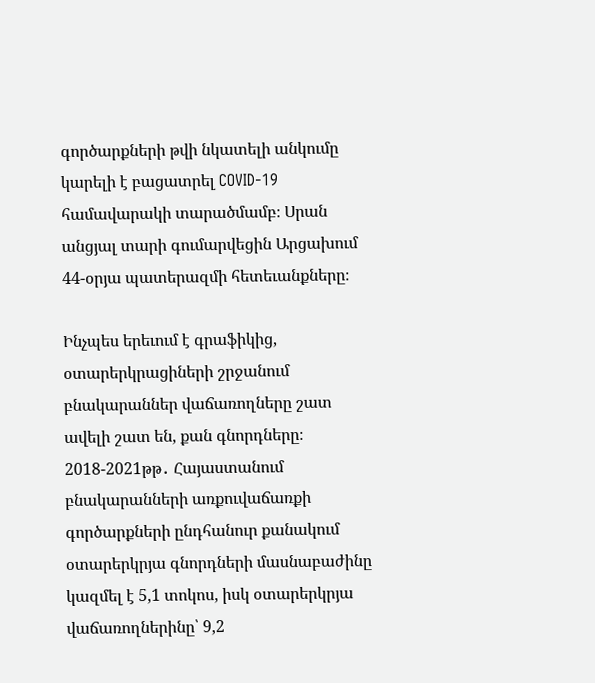գործարքների թվի նկատելի անկումը կարելի է բացատրել COVID-19 համավարակի տարածմամբ։ Սրան անցյալ տարի գումարվեցին Արցախում 44-օրյա պատերազմի հետեւանքները։

Ինչպես երեւում է գրաֆիկից, օտարերկրացիների շրջանում բնակարաններ վաճառողները շատ ավելի շատ են, քան գնորդները։ 2018-2021թթ․ Հայաստանում բնակարանների առքուվաճառքի գործարքների ընդհանուր քանակում օտարերկրյա գնորդների մասնաբաժինը կազմել է 5,1 տոկոս, իսկ օտարերկրյա վաճառողներինը՝ 9,2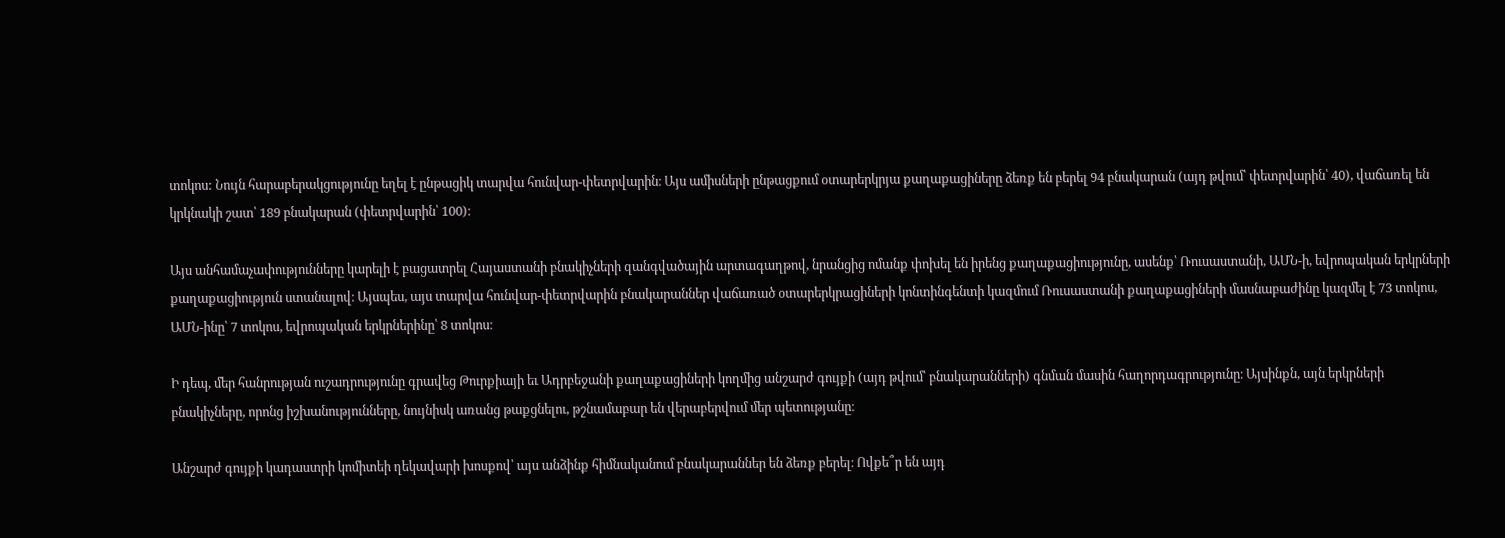տոկոս: Նույն հարաբերակցությունը եղել է ընթացիկ տարվա հունվար-փետրվարին։ Այս ամիսների ընթացքում օտարերկրյա քաղաքացիները ձեռք են բերել 94 բնակարան (այդ թվում՝ փետրվարին՝ 40), վաճառել են կրկնակի շատ՝ 189 բնակարան (փետրվարին՝ 100)։

Այս անհամաչափությունները կարելի է բացատրել Հայաստանի բնակիչների զանգվածային արտագաղթով, նրանցից ոմանք փոխել են իրենց քաղաքացիությունը, ասենք՝ Ռուսաստանի, ԱՄՆ-ի, եվրոպական երկրների քաղաքացիություն ստանալով։ Այսպես, այս տարվա հունվար-փետրվարին բնակարաններ վաճառած օտարերկրացիների կոնտինգենտի կազմում Ռուսաստանի քաղաքացիների մասնաբաժինը կազմել է 73 տոկոս, ԱՄՆ-ինը՝ 7 տոկոս, եվրոպական երկրներինը՝ 8 տոկոս։

Ի դեպ, մեր հանրության ուշադրությունը գրավեց Թուրքիայի եւ Ադրբեջանի քաղաքացիների կողմից անշարժ գույքի (այդ թվում՝ բնակարանների) գնման մասին հաղորդագրությունը։ Այսինքն, այն երկրների բնակիչները, որոնց իշխանությունները, նույնիսկ առանց թաքցնելու, թշնամաբար են վերաբերվում մեր պետությանը։

Անշարժ գույքի կադաստրի կոմիտեի ղեկավարի խոսքով՝ այս անձինք հիմնականում բնակարաններ են ձեռք բերել։ Ովքե՞ր են այդ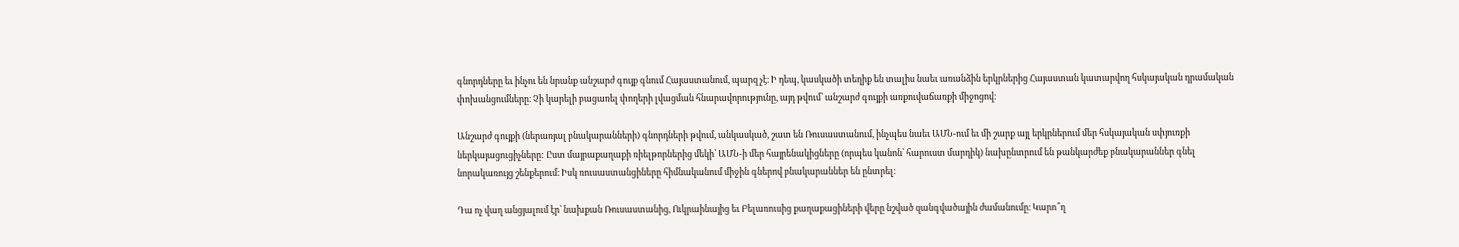գնորդները եւ ինչու են նրանք անշարժ գույք գնում Հայաստանում, պարզ չէ։ Ի դեպ, կասկածի տեղիք են տալիս նաեւ առանձին երկրներից Հայաստան կատարվող հսկայական դրամական փոխանցումները։ Չի կարելի բացառել փողերի լվացման հնարավորությունը, այդ թվում՝ անշարժ գույքի առքուվաճառքի միջոցով։

Անշարժ գույքի (ներառյալ բնակարանների) գնորդների թվում, անկասկած, շատ են Ռուսաստանում, ինչպես նաեւ ԱՄՆ-ում եւ մի շարք այլ երկրներում մեր հսկայական սփյուռքի ներկայացուցիչները: Ըստ մայրաքաղաքի ռիելթորներից մեկի՝ ԱՄՆ-ի մեր հայրենակիցները (որպես կանոն՝ հարուստ մարդիկ) նախընտրում են թանկարժեք բնակարաններ գնել նորակառույց շենքերում։ Իսկ ռուսաստանցիները հիմնականում միջին գներով բնակարաններ են ընտրել։

Դա ոչ վաղ անցյալում էր՝ նախքան Ռուսաստանից, Ուկրաինայից եւ Բելառուսից քաղաքացիների վերը նշված զանգվածային ժամանումը։ Կարո՞ղ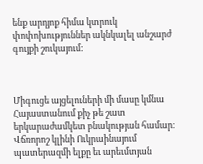ենք արդյոք հիմա կտրուկ փոփոխություններ ակնկալել անշարժ գույքի շուկայում:



Միգուցե այցելուների մի մասը կմնա Հայաստանում քիչ թե շատ երկարաժամկետ բնակության համար։ Վճռորոշ կլինի Ուկրաինայում պատերազմի ելքը եւ արեւմտյան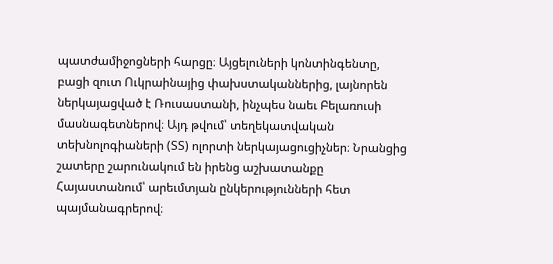պատժամիջոցների հարցը։ Այցելուների կոնտինգենտը, բացի զուտ Ուկրաինայից փախստականներից, լայնորեն ներկայացված է Ռուսաստանի, ինչպես նաեւ Բելառուսի մասնագետներով։ Այդ թվում՝ տեղեկատվական տեխնոլոգիաների (ՏՏ) ոլորտի ներկայացուցիչներ։ Նրանցից շատերը շարունակում են իրենց աշխատանքը Հայաստանում՝ արեւմտյան ընկերությունների հետ պայմանագրերով։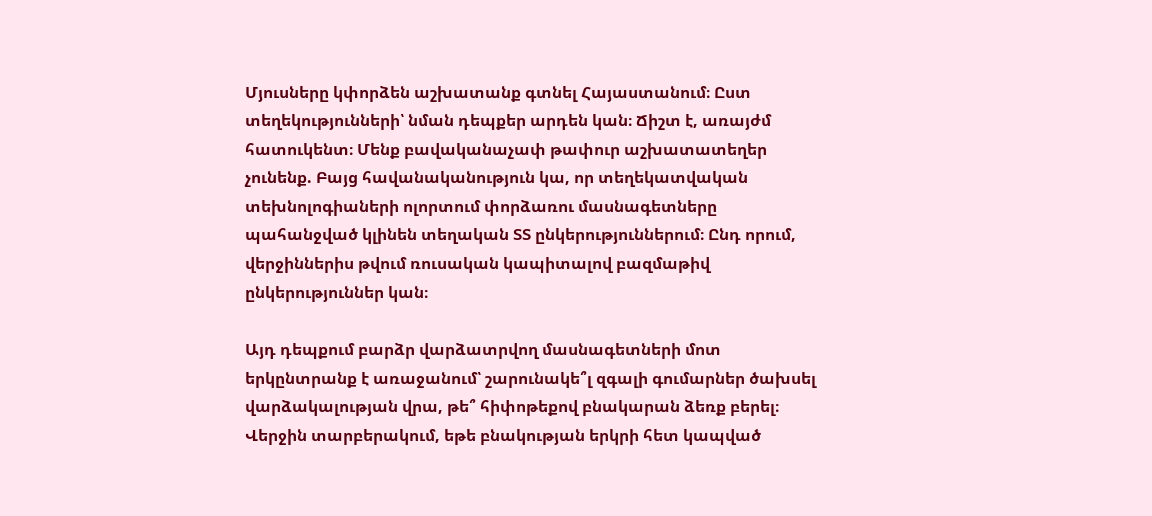Մյուսները կփորձեն աշխատանք գտնել Հայաստանում։ Ըստ տեղեկությունների՝ նման դեպքեր արդեն կան։ Ճիշտ է, առայժմ հատուկենտ։ Մենք բավականաչափ թափուր աշխատատեղեր չունենք. Բայց հավանականություն կա, որ տեղեկատվական տեխնոլոգիաների ոլորտում փորձառու մասնագետները պահանջված կլինեն տեղական ՏՏ ընկերություններում։ Ընդ որում, վերջիններիս թվում ռուսական կապիտալով բազմաթիվ ընկերություններ կան։

Այդ դեպքում բարձր վարձատրվող մասնագետների մոտ երկընտրանք է առաջանում՝ շարունակե՞լ զգալի գումարներ ծախսել վարձակալության վրա, թե՞ հիփոթեքով բնակարան ձեռք բերել։ Վերջին տարբերակում, եթե բնակության երկրի հետ կապված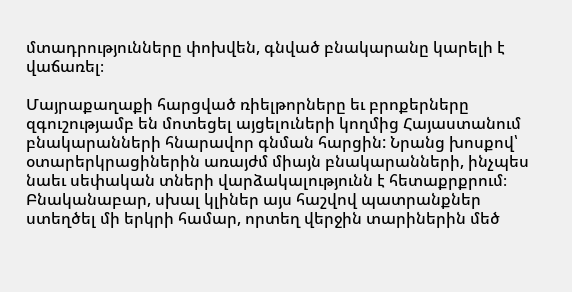մտադրությունները փոխվեն, գնված բնակարանը կարելի է վաճառել։

Մայրաքաղաքի հարցված ռիելթորները եւ բրոքերները զգուշությամբ են մոտեցել այցելուների կողմից Հայաստանում բնակարանների հնարավոր գնման հարցին: Նրանց խոսքով՝ օտարերկրացիներին առայժմ միայն բնակարանների, ինչպես նաեւ սեփական տների վարձակալությունն է հետաքրքրում։ Բնականաբար, սխալ կլիներ այս հաշվով պատրանքներ ստեղծել մի երկրի համար, որտեղ վերջին տարիներին մեծ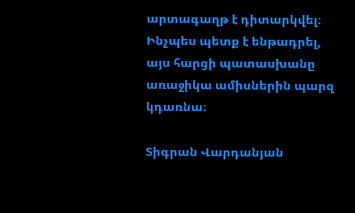արտագաղթ է դիտարկվել։ Ինչպես պետք է ենթադրել, այս հարցի պատասխանը առաջիկա ամիսներին պարզ կդառնա։

Տիգրան Վարդանյան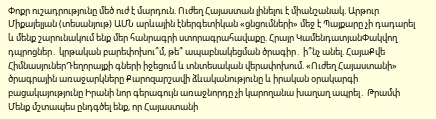Փոքր ուշադրությունը մեծ ուժ է մարդուն. Ուժեղ Հայաստան լինելու է միանշանակ. Արթուր Միքայելյան (տեսանյութ) ԱՄՆ արևային էներգետիկան «ցնցումների» մեջ է Պայքարը չի դադարել և մենք շարունակում ենք մեր հանրագրի ստորագրահավաքը. Հրայր ԿամենդատյանՓակվող դպրոցներ․ կրթական բարեփոխու՞մ, թե՞ ապաբնակեցման ծրագիր․ ի՞նչ անել. ՀայաՔվե ՀիմնասյուներԴեղորայքի գների իջեցում և տնտեսական վերափոխում. «Ուժեղ Հայաստանի» ծրագրային առաջարկները Քարոզարշավի ձևականությունը և իրական օրակարգի բացակայությունը Իրանի նոր գերագույն առաջնորդը չի կարողանա խաղաղ ապրել․ Թրամփ Մենք մշտապես ընդգծել ենք, որ Հայաստանի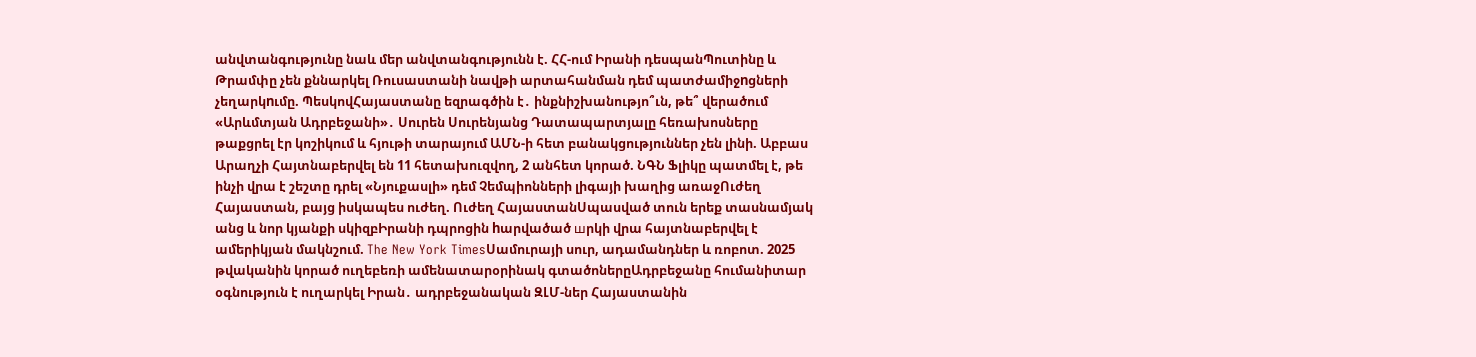անվտանգությունը նաև մեր անվտանգությունն է. ՀՀ-ում Իրանի դեսպանՊուտինը և Թրամփը չեն քննարկել Ռուսաստանի նավթի արտահանման դեմ պատժամիջnցների չեղարկnւմը. ՊեսկովՀայաստանը եզրագծին է․ ինքնիշխանությո՞ւն, թե՞ վերածում «Արևմտյան Ադրբեջանի»․ Սուրեն Սուրենյանց Դատապարտյալը հեռախոսները թաքցրել էր կոշիկում և հյութի տարայում ԱՄՆ-ի հետ բանակցություններ չեն լինի. Աբբաս Արաղչի Հայտնաբերվել են 11 հետախուզվող, 2 անհետ կորած. ՆԳՆ Ֆլիկը պատմել է, թե ինչի վրա է շեշտը դրել «Նյուքասլի» դեմ Չեմպիոնների լիգայի խաղից առաջՈւժեղ Հայաստան, բայց իսկապես ուժեղ. Ուժեղ ՀայաստանՍպասված տուն երեք տասնամյակ անց և նոր կյանքի սկիզբԻրանի դպրոցին hարվածած шրկի վրա հայտնաբերվել է ամերիկյան մակնշում. The New York TimesՍամուրայի սուր, ադամանդներ և ռոբոտ. 2025 թվականին կորած ուղեբեռի ամենատարօրինակ գտածոներըԱդրբեջանը հումանիտար օգնություն է ուղարկել Իրան․ ադրբեջանական ԶԼՄ-ներ Հայաստանին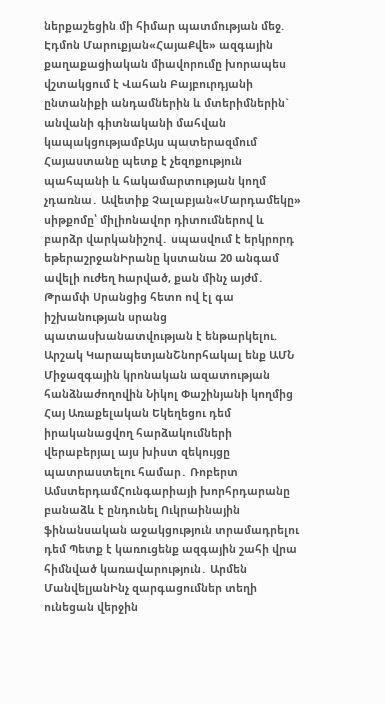ներքաշեցին մի հիմար պատմության մեջ. Էդմոն Մարուքյան«ՀայաՔվե» ազգային քաղաքացիական միավորումը խորապես վշտակցում է Վահան Բայբուրդյանի ընտանիքի անդամներին և մտերիմներին` անվանի գիտնականի մահվան կապակցությամբԱյս պատերազմում Հայաստանը պետք է չեզոքություն պահպանի և հակամարտության կողմ չդառնա․ Ավետիք Չալաբյան«Մարդամեկը» սիթքոմը՝ միլիոնավոր դիտումներով և բարձր վարկանիշով․ սպասվում է երկրորդ եթերաշրջանԻրանը կստանա 20 անգամ ավելի nւժեղ hարված, քան մինչ այժմ․ Թրամփ Սրանցից հետո ով էլ գա իշխանության սրանց պատասխանատվության է ենթարկելու. Արշակ ԿարապետյանՇնորհակալ ենք ԱՄՆ Միջազգային կրոնական ազատության հանձնաժողովին Նիկոլ Փաշինյանի կողմից Հայ Առաքելական Եկեղեցու դեմ իրականացվող հարձակումների վերաբերյալ այս խիստ զեկույցը պատրաստելու համար․ Ռոբերտ ԱմստերդամՀունգարիայի խորհրդարանը բանաձև է ընդունել Ուկրաինային ֆինանսական աջակցություն տրամադրելու դեմ Պետք է կառուցենք ազգային շահի վրա հիմնված կառավարություն․ Արմեն ՄանվելյանԻնչ զարգացումներ տեղի ունեցան վերջին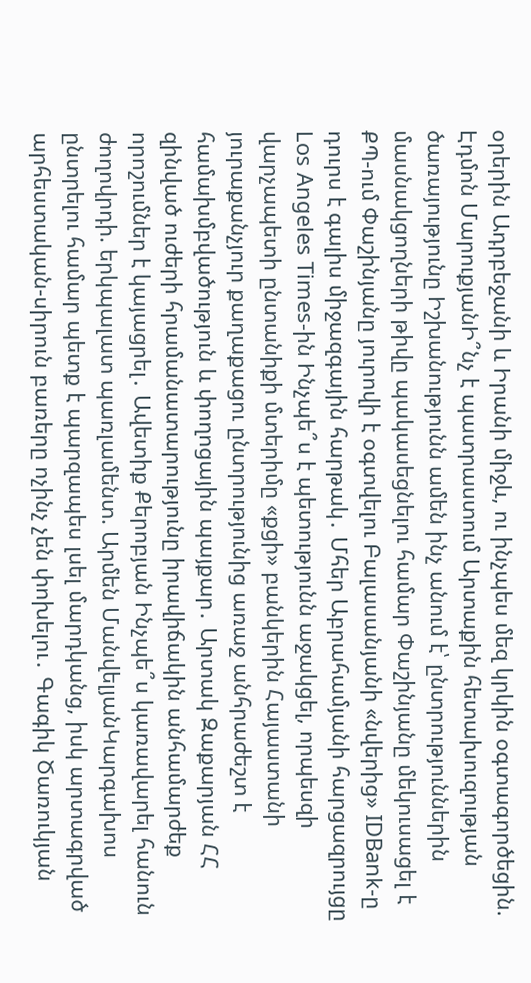օրերին Ադրբեջանի և Իրանի միջև, ու ինչպես մեզ կրկին օգտագործեցին. Էդմոն ՄարուքյանԻ՞նչ է պատրաստում Արտաքին հետախուզության ծառայությունը Իշխանությունն ամեն ինչ անում է՝ ընտրություններին մասնակցողների թիվը պակասեցնելու համար Փաշինյանը մեկուսացել է ՔՊ-ում Փաշինյանը յուրովի է օգտվելու Բալասանյանի «նվերից» IDBank-ը դուրս է գալիս միջազգային հարթակ․ Մհեր Աբրահամյանի հարցազրույցը Los Angeles Times-ին Ինչպե՞ս է պետությունն աջակցել, որպեսզի վարչապետի ընտանիքի մտերիմը «քցի» բանկերին Հայաստանի յուրաքանչյուր քաղաքացու ընտրությունից առաջ անհրաժեշտ է համախմբվածություն և փողոցային պայքար․ Արտակ Զաքարյան ՀՀ զինված ուժերի հրամանատարությունը իրավիճակին անհամարժեք որոշումներ է կայացրել․ Ավետիք Քերոբյան Ինչպե՞ս կառավարել հանուն ժողովրդի. երկպալատ պառլամենտ. Արմեն ՄանվելյանԿարգախոս ընտրելու համար պետք է պարզապես լսել մարդկանց, իսկ արտագրված արհեստական-սիրուն բառերը ոչինչ չեն փոխելու․ Գագիկ Ծառուկյան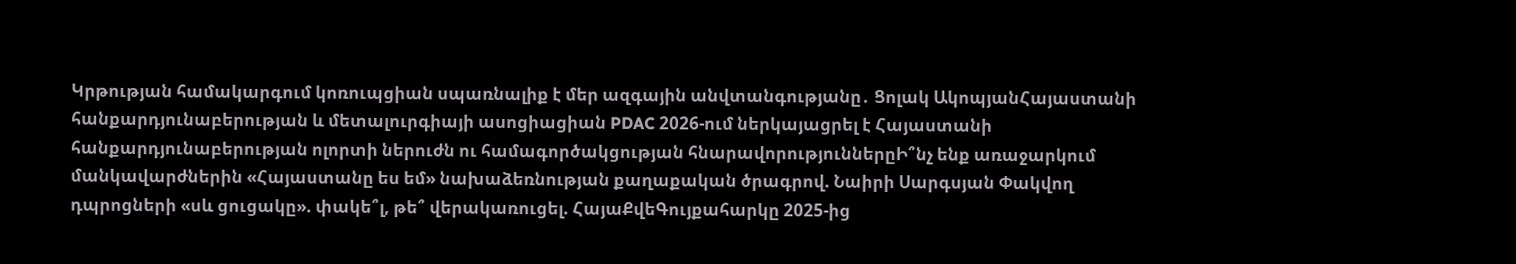Կրթության համակարգում կոռուպցիան սպառնալիք է մեր ազգային անվտանգությանը․ Ցոլակ ԱկոպյանՀայաստանի հանքարդյունաբերության և մետալուրգիայի ասոցիացիան PDAC 2026-ում ներկայացրել է Հայաստանի հանքարդյունաբերության ոլորտի ներուժն ու համագործակցության հնարավորություններըԻ՞նչ ենք առաջարկում մանկավարժներին «Հայաստանը ես եմ» նախաձեռնության քաղաքական ծրագրով. Նաիրի Սարգսյան Փակվող դպրոցների «սև ցուցակը». փակե՞լ, թե՞ վերակառուցել. ՀայաՔվեԳույքահարկը 2025-ից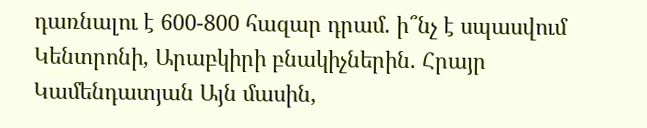դառնալու է 600-800 հազար դրամ. ի՞նչ է սպասվում Կենտրոնի, Արաբկիրի բնակիչներին. Հրայր Կամենդատյան Այն մասին,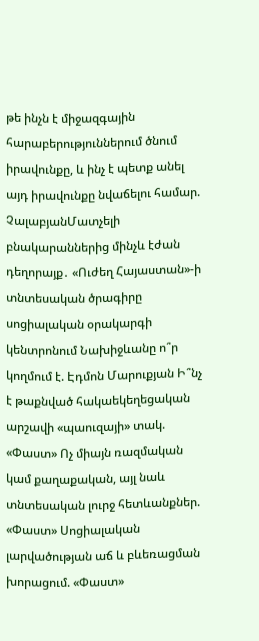թե ինչն է միջազգային հարաբերություններում ծնում իրավունքը, և ինչ է պետք անել այդ իրավունքը նվաճելու համար. ՉալաբյանՄատչելի բնակարաններից մինչև էժան դեղորայք․ «Ուժեղ Հայաստան»-ի տնտեսական ծրագիրը սոցիալական օրակարգի կենտրոնում Նախիջևանը ո՞ր կողմում է. Էդմոն Մարուքյան Ի՞նչ է թաքնված հակաեկեղեցական արշավի «պաուզայի» տակ. «Փաստ» Ոչ միայն ռազմական կամ քաղաքական, այլ նաև տնտեսական լուրջ հետևանքներ. «Փաստ» Սոցիալական լարվածության աճ և բևեռացման խորացում. «Փաստ»